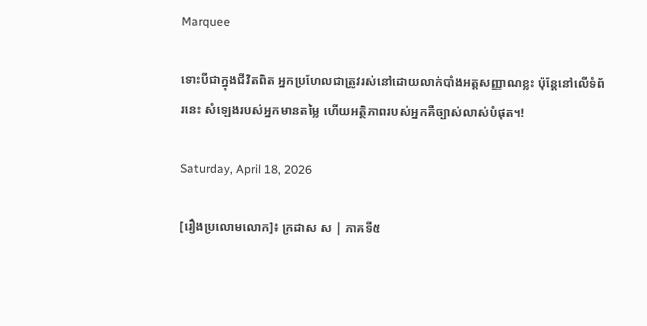Marquee

ទោះបីជាក្នុងជីវិតពិត អ្នកប្រហែលជាត្រូវរស់នៅដោយលាក់បាំងអត្តសញ្ញាណខ្លះ ប៉ុន្តែនៅលើទំព័រនេះ សំឡេងរបស់អ្នកមានតម្លៃ ហើយអត្ថិភាពរបស់អ្នកគឺច្បាស់លាស់បំផុត។!

Saturday, April 18, 2026

[រឿងប្រលោមលោក]៖ ក្រដាស ស | ភាគទី៥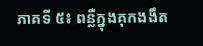ភាគទី ៥៖ ពន្លឺក្នុងគុកងងឹត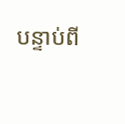បន្ទាប់ពី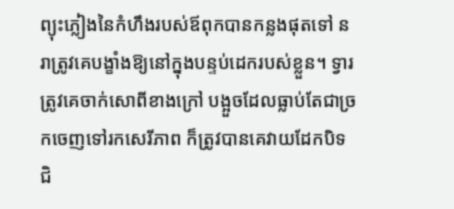ព្យុះភ្លៀងនៃកំហឹងរបស់ឪពុកបានកន្លងផុតទៅ នរាត្រូវគេបង្ខាំងឱ្យនៅក្នុងបន្ទប់ដេករបស់ខ្លួន។ ទ្វារត្រូវគេចាក់សោពីខាងក្រៅ បង្អួចដែលធ្លាប់តែជាច្រកចេញទៅរកសេរីភាព ក៏ត្រូវបានគេវាយដែកបិទជិ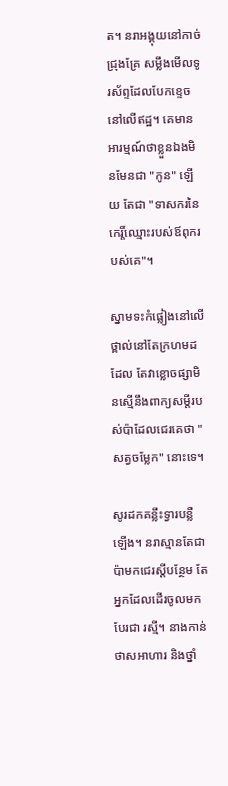ត។ នរាអង្គុយនៅកាច់ជ្រុងគ្រែ សម្លឹងមើលទូរស័ព្ទដែលបែកខ្ទេចនៅលើឥដ្ឋ។ គេមានអារម្មណ៍ថាខ្លួនឯងមិនមែនជា "កូន" ឡើយ តែជា "ទាសករនៃកេរ្តិ៍ឈ្មោះរបស់ឪពុករបស់គេ"។

ស្នាមទះកំផ្លៀងនៅលើថ្ពាល់នៅតែក្រហមដដែល តែវាខ្លោចផ្សាមិនស្មើនឹងពាក្យសម្ដីរបស់ប៉ាដែលជេរគេថា "សត្វចម្លែក" នោះទេ។

សូរដកគន្លឹះទ្វារបន្លឺឡើង។ នរាស្មានតែជាប៉ាមកជេរស្ដីបន្ថែម តែអ្នកដែលដើរចូលមកបែរជា រស្មី។ នាងកាន់ថាសអាហារ និងថ្នាំ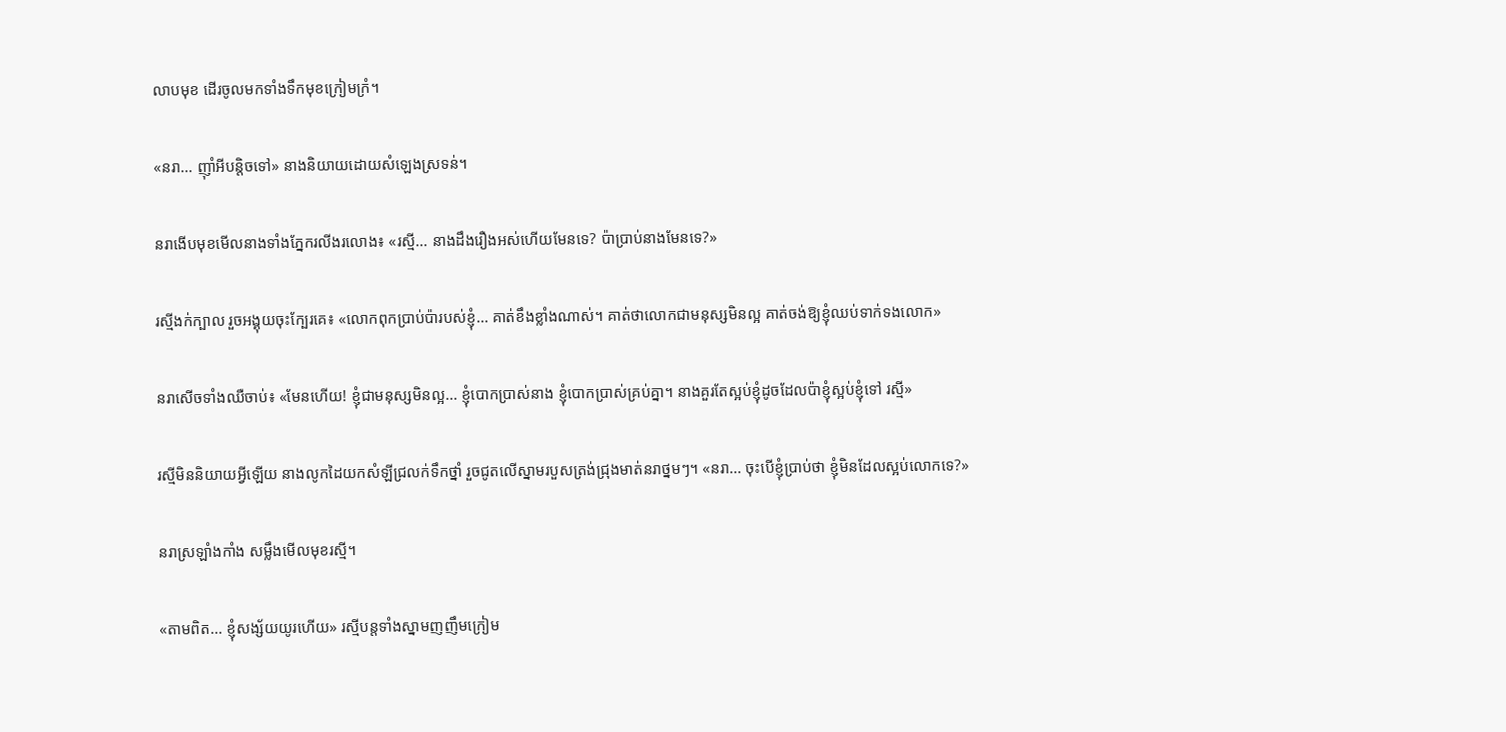លាបមុខ ដើរចូលមកទាំងទឹកមុខក្រៀមក្រំ។

«នរា... ញ៉ាំអីបន្តិចទៅ» នាងនិយាយដោយសំឡេងស្រទន់។

នរាងើបមុខមើលនាងទាំងភ្នែករលីងរលោង៖ «រស្មី... នាងដឹងរឿងអស់ហើយមែនទេ? ប៉ាប្រាប់នាងមែនទេ?»

រស្មីងក់ក្បាល រួចអង្គុយចុះក្បែរគេ៖ «លោកពុកប្រាប់ប៉ារបស់ខ្ញុំ... គាត់ខឹងខ្លាំងណាស់។ គាត់ថាលោកជាមនុស្សមិនល្អ គាត់ចង់ឱ្យខ្ញុំឈប់ទាក់ទងលោក»

នរាសើចទាំងឈឺចាប់៖ «មែនហើយ! ខ្ញុំជាមនុស្សមិនល្អ... ខ្ញុំបោកប្រាស់នាង ខ្ញុំបោកប្រាស់គ្រប់គ្នា។ នាងគួរតែស្អប់ខ្ញុំដូចដែលប៉ាខ្ញុំស្អប់ខ្ញុំទៅ រស្មី»

រស្មីមិននិយាយអ្វីឡើយ នាងលូកដៃយកសំឡីជ្រលក់ទឹកថ្នាំ រួចជូតលើស្នាមរបួសត្រង់ជ្រុងមាត់នរាថ្នមៗ។ «នរា... ចុះបើខ្ញុំប្រាប់ថា ខ្ញុំមិនដែលស្អប់លោកទេ?»

នរាស្រឡាំងកាំង សម្លឹងមើលមុខរស្មី។

«តាមពិត... ខ្ញុំសង្ស័យយូរហើយ» រស្មីបន្តទាំងស្នាមញញឹមក្រៀម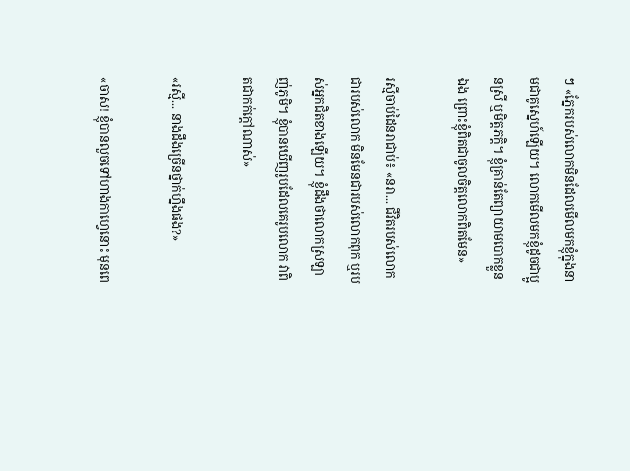ៗ «ភ្នែករបស់លោកមិនដែលមើលមកខ្ញុំក្នុងនាមជាគូស្នេហ៍ឡើយ។ លោកមើលមកខ្ញុំដូចជាប្អូនស្រី ឬមិត្តភក្តិ។ ខ្ញុំគ្រាន់តែព្យាយាមបោកខ្លួនឯង ព្រោះខ្ញុំពិតជាចូលចិត្តលោកពិតមែន»

រស្មីចាប់ដៃនរាជាប់៖ «នរា... ជីវិតរបស់លោកជារបស់លោក មិនមែនជារបស់លោកពុក ឬរបស់អ្នកជិតខាងឡើយ។ ខ្ញុំដឹងថាលោកស្រឡាញ់ភូមិ។ ខ្ញុំបានឃើញរូបដែលគេរូបលោក វាពិតជាកក់ក្ដៅណាស់»

«រស្មី... នាងដឹងច្រើនថ្នាក់ហ្នឹងផង?»

«ចាស! ខ្ញុំបានលួចទៅហាងកាហ្វេនោះ មុនពេ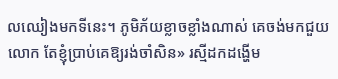លឈៀងមកទីនេះ។ ភូមិភ័យខ្លាចខ្លាំងណាស់ គេចង់មកជួយលោក តែខ្ញុំប្រាប់គេឱ្យរង់ចាំសិន» រស្មីដកដង្ហើម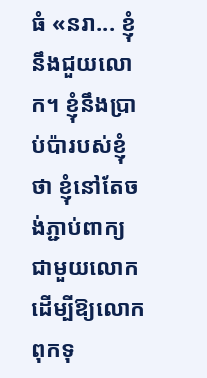ធំ «នរា... ខ្ញុំនឹងជួយលោក។ ខ្ញុំនឹងប្រាប់ប៉ារបស់ខ្ញុំថា ខ្ញុំនៅតែចង់ភ្ជាប់ពាក្យជាមួយលោក ដើម្បីឱ្យលោកពុកទុ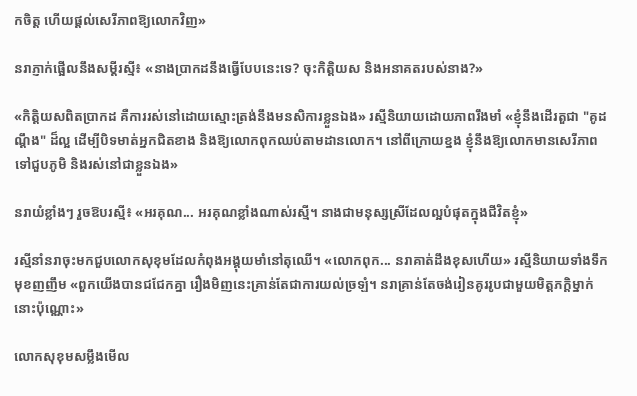កចិត្ត ហើយផ្ដល់សេរីភាពឱ្យលោកវិញ»

នរាភ្ញាក់ផ្អើលនឹងសម្តីរស្មី៖ «នាងប្រាកដនឹងធ្វើបែបនេះទេ? ចុះកិត្តិយស និងអនាគតរបស់នាង?»

«កិត្តិយសពិតប្រាកដ គឺការរស់នៅដោយស្មោះត្រង់នឹងមនសិការខ្លួនឯង» រស្មីនិយាយដោយភាពរឹងមាំ «ខ្ញុំនឹងដើរតួជា "គូដណ្តឹង" ដ៏ល្អ ដើម្បីបិទមាត់អ្នកជិតខាង និងឱ្យលោកពុកឈប់តាមដានលោក។ នៅពីក្រោយខ្នង ខ្ញុំនឹងឱ្យលោកមានសេរីភាពទៅជួបភូមិ និងរស់នៅជាខ្លួនឯង»

នរាយំខ្លាំងៗ រួចឱបរស្មី៖ «អរគុណ... អរគុណខ្លាំងណាស់រស្មី។ នាងជាមនុស្សស្រីដែលល្អបំផុតក្នុងជីវិតខ្ញុំ»

រស្មីនាំនរាចុះមកជួបលោកសុខុមដែលកំពុងអង្គុយមាំនៅតុឈើ។ «លោកពុក... នរាគាត់ដឹងខុសហើយ» រស្មីនិយាយទាំងទឹកមុខញញឹម «ពួកយើងបានជជែកគ្នា រឿងមិញនេះគ្រាន់តែជាការយល់ច្រឡំ។ នរាគ្រាន់តែចង់រៀនគូររូបជាមួយមិត្តភក្តិម្នាក់នោះប៉ុណ្ណោះ»

លោកសុខុមសម្លឹងមើល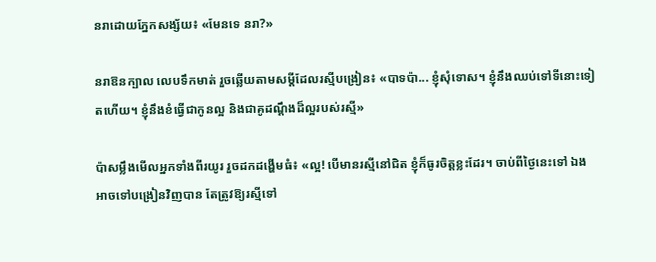នរាដោយភ្នែកសង្ស័យ៖ «មែនទេ នរា?»

នរាឱនក្បាល លេបទឹកមាត់ រួចឆ្លើយតាមសម្ដីដែលរស្មីបង្រៀន៖ «បាទប៉ា... ខ្ញុំសុំទោស។ ខ្ញុំនឹងឈប់ទៅទីនោះទៀតហើយ។ ខ្ញុំនឹងខំធ្វើជាកូនល្អ និងជាគូដណ្តឹងដ៏ល្អរបស់រស្មី»

ប៉ាសម្លឹងមើលអ្នកទាំងពីរយូរ រួចដកដង្ហើមធំ៖ «ល្អ! បើមានរស្មីនៅជិត ខ្ញុំក៏ធូរចិត្តខ្លះដែរ។ ចាប់ពីថ្ងៃនេះទៅ ឯងអាចទៅបង្រៀនវិញបាន តែត្រូវឱ្យរស្មីទៅ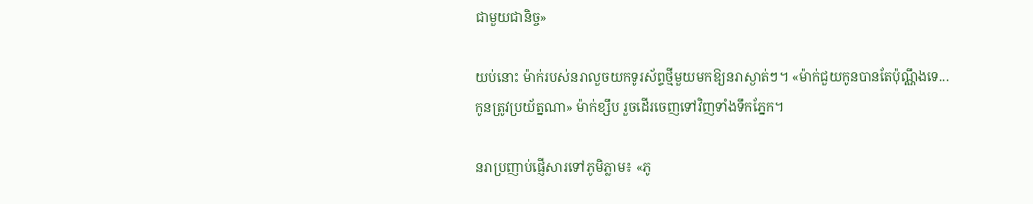ជាមួយជានិច្ច»

យប់នោះ ម៉ាក់របស់នរាលួចយកទូរស័ព្ទថ្មីមួយមកឱ្យនរាស្ងាត់ៗ។ «ម៉ាក់ជួយកូនបានតែប៉ុណ្ណឹងទេ... កូនត្រូវប្រយ័ត្នណា» ម៉ាក់ខ្សឹប រួចដើរចេញទៅវិញទាំងទឹកភ្នែក។

នរាប្រញាប់ផ្ញើសារទៅភូមិភ្លាម៖ «ភូ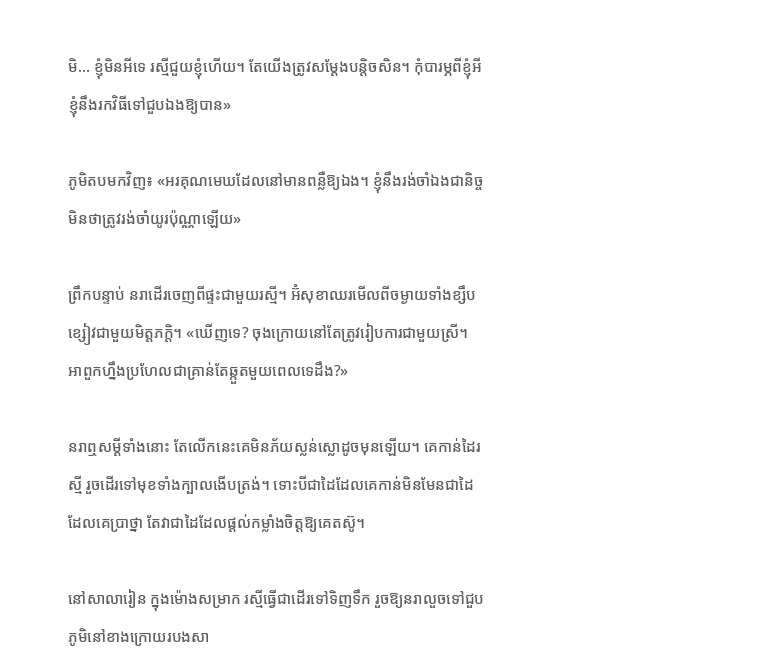មិ... ខ្ញុំមិនអីទេ រស្មីជួយខ្ញុំហើយ។ តែយើងត្រូវសម្តែងបន្តិចសិន។ កុំបារម្ភពីខ្ញុំអី ខ្ញុំនឹងរកវិធីទៅជួបឯងឱ្យបាន»

ភូមិតបមកវិញ៖ «អរគុណមេឃដែលនៅមានពន្លឺឱ្យឯង។ ខ្ញុំនឹងរង់ចាំឯងជានិច្ច មិនថាត្រូវរង់ចាំយូរប៉ុណ្ណាឡើយ»

ព្រឹកបន្ទាប់ នរាដើរចេញពីផ្ទះជាមួយរស្មី។ អ៊ំសុខាឈរមើលពីចម្ងាយទាំងខ្សឹបខ្សៀវជាមួយមិត្តភក្តិ។ «ឃើញទេ? ចុងក្រោយនៅតែត្រូវរៀបការជាមួយស្រី។ អាពួកហ្នឹងប្រហែលជាគ្រាន់តែឆ្កួតមួយពេលទេដឹង?»

នរាឮសម្ដីទាំងនោះ តែលើកនេះគេមិនភ័យស្លន់ស្លោដូចមុនឡើយ។ គេកាន់ដៃរស្មី រួចដើរទៅមុខទាំងក្បាលងើបត្រង់។ ទោះបីជាដៃដែលគេកាន់មិនមែនជាដៃដែលគេប្រាថ្នា តែវាជាដៃដែលផ្ដល់កម្លាំងចិត្តឱ្យគេតស៊ូ។

នៅសាលារៀន ក្នុងម៉ោងសម្រាក រស្មីធ្វើជាដើរទៅទិញទឹក រួចឱ្យនរាលួចទៅជួបភូមិនៅខាងក្រោយរបងសា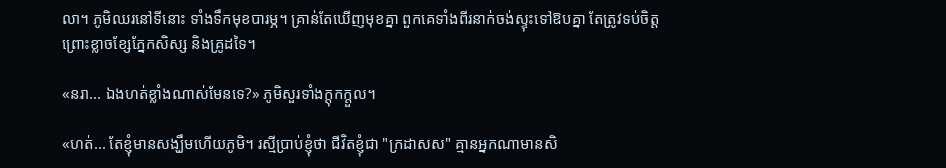លា។ ភូមិឈរនៅទីនោះ ទាំងទឹកមុខបារម្ភ។ គ្រាន់តែឃើញមុខគ្នា ពួកគេទាំងពីរនាក់ចង់ស្ទុះទៅឱបគ្នា តែត្រូវទប់ចិត្តព្រោះខ្លាចខ្សែភ្នែកសិស្ស និងគ្រូដទៃ។

«នរា... ឯងហត់ខ្លាំងណាស់មែនទេ?» ភូមិសួរទាំងក្ដុកក្ដួល។

«ហត់... តែខ្ញុំមានសង្ឃឹមហើយភូមិ។ រស្មីប្រាប់ខ្ញុំថា ជីវិតខ្ញុំជា "ក្រដាសស" គ្មានអ្នកណាមានសិ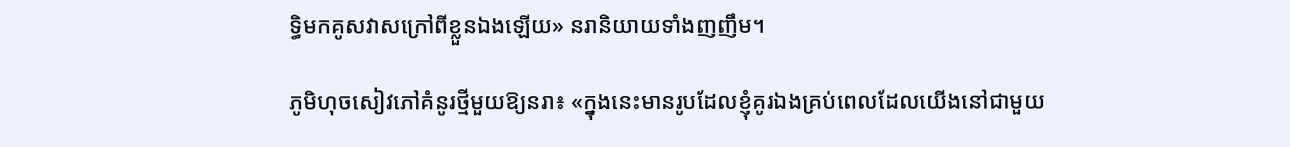ទ្ធិមកគូសវាសក្រៅពីខ្លួនឯងឡើយ» នរានិយាយទាំងញញឹម។

ភូមិហុចសៀវភៅគំនូរថ្មីមួយឱ្យនរា៖ «ក្នុងនេះមានរូបដែលខ្ញុំគូរឯងគ្រប់ពេលដែលយើងនៅជាមួយ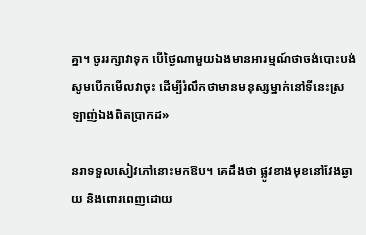គ្នា។ ចូររក្សាវាទុក បើថ្ងៃណាមួយឯងមានអារម្មណ៍ថាចង់បោះបង់ សូមបើកមើលវាចុះ ដើម្បីរំលឹកថាមានមនុស្សម្នាក់នៅទីនេះស្រឡាញ់ឯងពិតប្រាកដ»

នរាទទួលសៀវភៅនោះមកឱប។ គេដឹងថា ផ្លូវខាងមុខនៅវែងឆ្ងាយ និងពោរពេញដោយ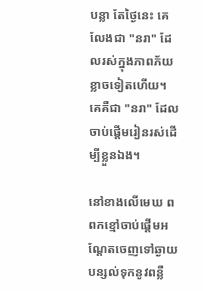បន្លា តែថ្ងៃនេះ គេលែងជា "នរា" ដែលរស់ក្នុងភាពភ័យខ្លាចទៀតហើយ។ គេគឺជា "នរា" ដែលចាប់ផ្ដើមរៀនរស់ដើម្បីខ្លួនឯង។

នៅខាងលើមេឃ ពពកខ្មៅចាប់ផ្ដើមអណ្តែតចេញទៅឆ្ងាយ បន្សល់ទុកនូវពន្លឺ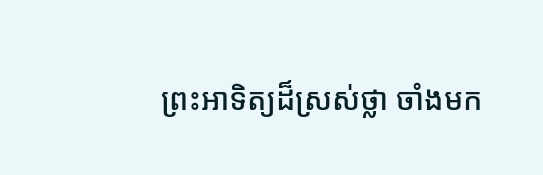ព្រះអាទិត្យដ៏ស្រស់ថ្លា ចាំងមក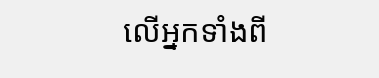លើអ្នកទាំងពី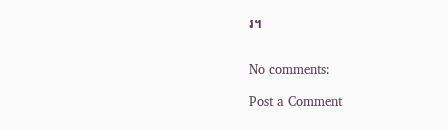រ។


No comments:

Post a Comment